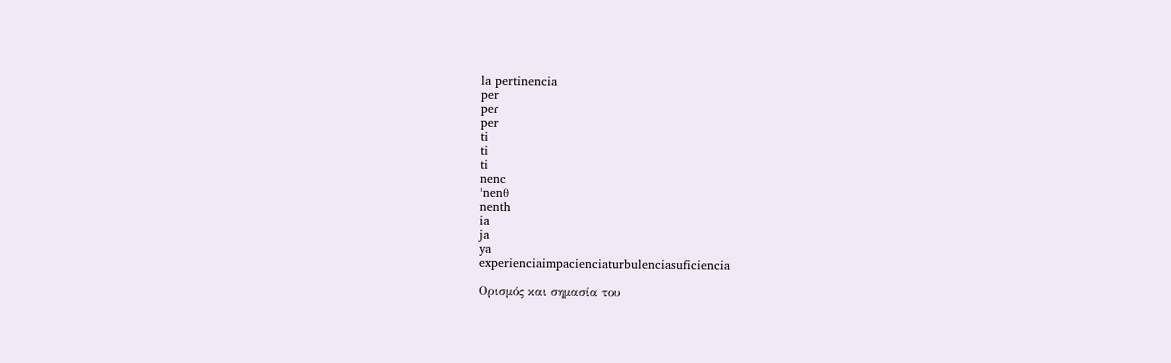la pertinencia
per
peɾ
per
ti
ti
ti
nenc
ˈnenθ
nenth
ia
ja
ya
experienciaimpacienciaturbulenciasuficiencia

Ορισμός και σημασία του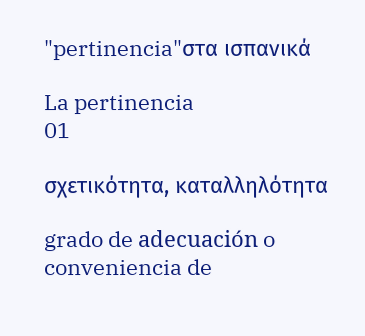"pertinencia"στα ισπανικά

La pertinencia
01

σχετικότητα, καταλληλότητα

grado de adecuación o conveniencia de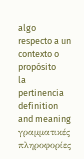algo respecto a un contexto o propósito
la pertinencia definition and meaning
γραμματικές πληροφορίες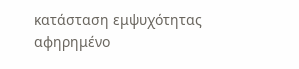κατάσταση εμψυχότητας
αφηρημένο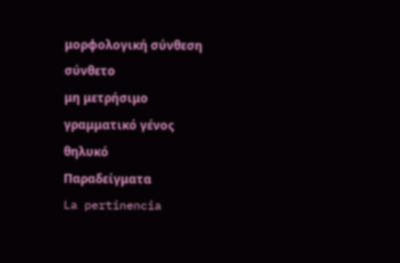μορφολογική σύνθεση
σύνθετο
μη μετρήσιμο
γραμματικό γένος
θηλυκό
Παραδείγματα
La pertinencia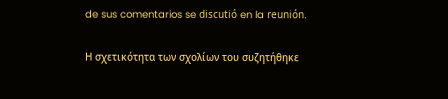de sus comentarios se discutió en la reunión.

Η σχετικότητα των σχολίων του συζητήθηκε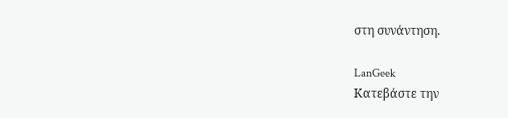στη συνάντηση.

LanGeek
Κατεβάστε την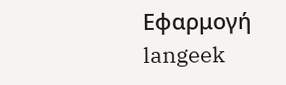Εφαρμογή
langeek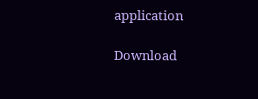application

Download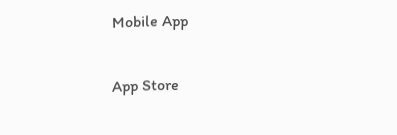Mobile App

App Store